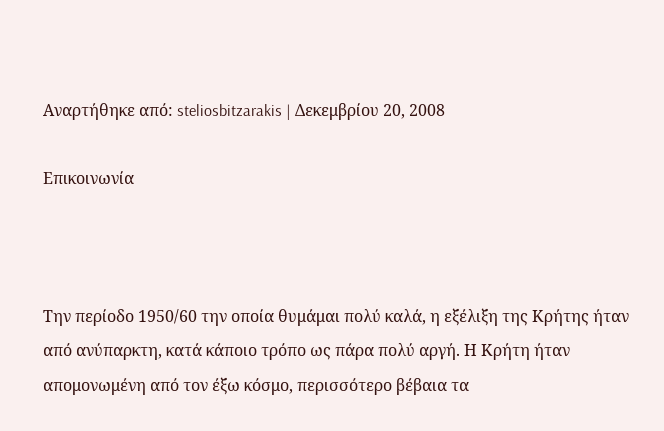Αναρτήθηκε από: steliosbitzarakis | Δεκεμβρίου 20, 2008

Επικοινωνία



Την περίοδο 1950/60 την οποία θυμάμαι πολύ καλά, η εξέλιξη της Κρήτης ήταν από ανύπαρκτη, κατά κάποιο τρόπο ως πάρα πολύ αργή. Η Κρήτη ήταν απομονωμένη από τον έξω κόσμο, περισσότερο βέβαια τα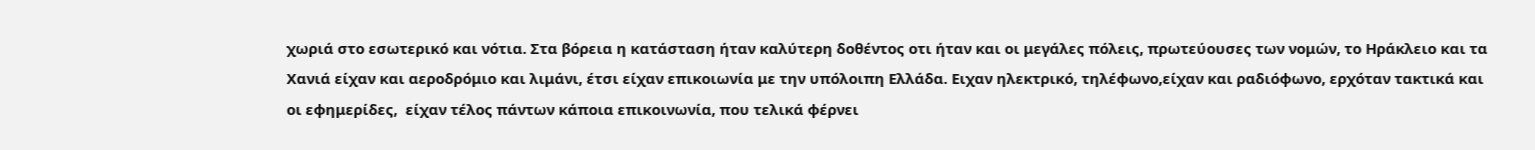χωριά στο εσωτερικό και νότια. Στα βόρεια η κατάσταση ήταν καλύτερη δοθέντος οτι ήταν και οι μεγάλες πόλεις, πρωτεύουσες των νομών, το Ηράκλειο και τα Χανιά είχαν και αεροδρόμιo και λιμάνι, έτσι είχαν επικοιωνία με την υπόλοιπη Ελλάδα. Ειχαν ηλεκτρικό, τηλέφωνο,είχαν και ραδιόφωνο, ερχόταν τακτικά και οι εφημερίδες,  είχαν τέλος πάντων κάποια επικοινωνία, που τελικά φέρνει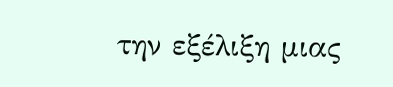την εξέλιξη μιας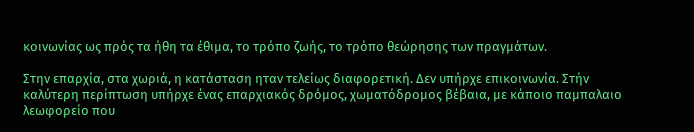κοινωνίας ως πρός τα ήθη τα έθιμα, το τρόπο ζωής, το τρόπο θεώρησης των πραγμάτων.

Στην επαρχία, στα χωριά, η κατάσταση ηταν τελείως διαφορετική. Δεν υπήρχε επικοινωνία. Στήν καλύτερη περίπτωση υπήρχε ένας επαρχιακός δρόμος, χωματόδρομος βέβαια, με κάποιο παμπαλαιο λεωφορείο που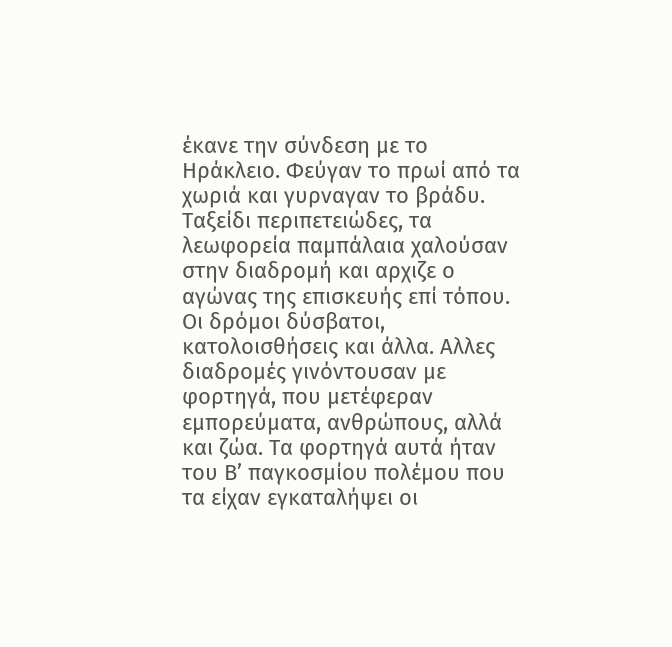έκανε την σύνδεση με το Ηράκλειο. Φεύγαν το πρωί από τα χωριά και γυρναγαν το βράδυ. Ταξείδι περιπετειώδες, τα λεωφορεία παμπάλαια χαλούσαν στην διαδρομή και αρχιζε ο αγώνας της επισκευής επί τόπου. Οι δρόμοι δύσβατοι, κατολοισθήσεις και άλλα. Αλλες διαδρομές γινόντουσαν με φορτηγά, που μετέφεραν εμπορεύματα, ανθρώπους, αλλά και ζώα. Τα φορτηγά αυτά ήταν του Β’ παγκοσμίου πολέμου που τα είχαν εγκαταλήψει οι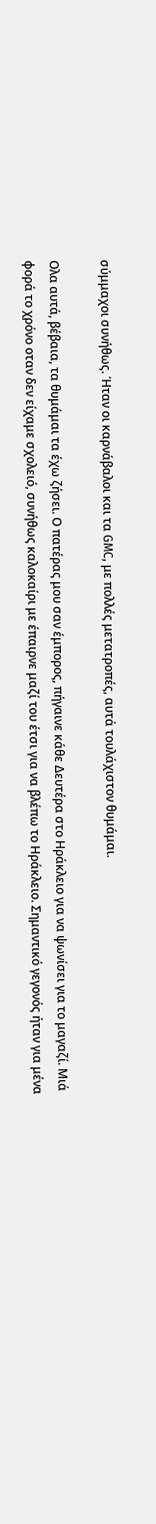σύμμαχοι συνήθως. Ήταν οι καρνάβαλοι και τα GMC, με πολλές μετατροπές, αυτά τουλάχιστον θυμάμαι.

Ολα αυτά, βέβαια, τα θυμάμαι τα έχω ζήσει. Ο πατέρας μου σαν έμπορος, πήγαινε κάθε Δευτέρα στο Ηράκλειο για να ψωνίσει για το μαγαζί. Μιά φορά το χρόνο οταν δεν είχαμε σχολειό, συνήθως καλοκαίρι με έπαιρνε μαζί του έτσι για να βλέπω το Ηράκλειο. Σημαντικό γεγονός ήταν για μένα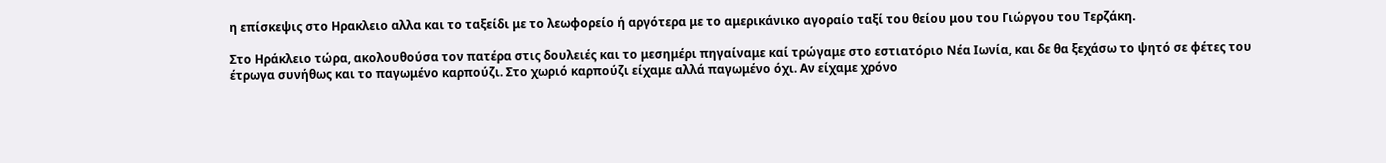η επίσκεψις στο Ηρακλειο αλλα και το ταξείδι με το λεωφορείο ή αργότερα με το αμερικάνικο αγοραίο ταξί του θείου μου του Γιώργου του Τερζάκη.

Στο Ηράκλειο τώρα, ακολουθούσα τον πατέρα στις δουλειές και το μεσημέρι πηγαίναμε καί τρώγαμε στο εστιατόριο Νέα Ιωνία, και δε θα ξεχάσω το ψητό σε φέτες του έτρωγα συνήθως και το παγωμένο καρπούζι. Στο χωριό καρπούζι είχαμε αλλά παγωμένο όχι. Αν είχαμε χρόνο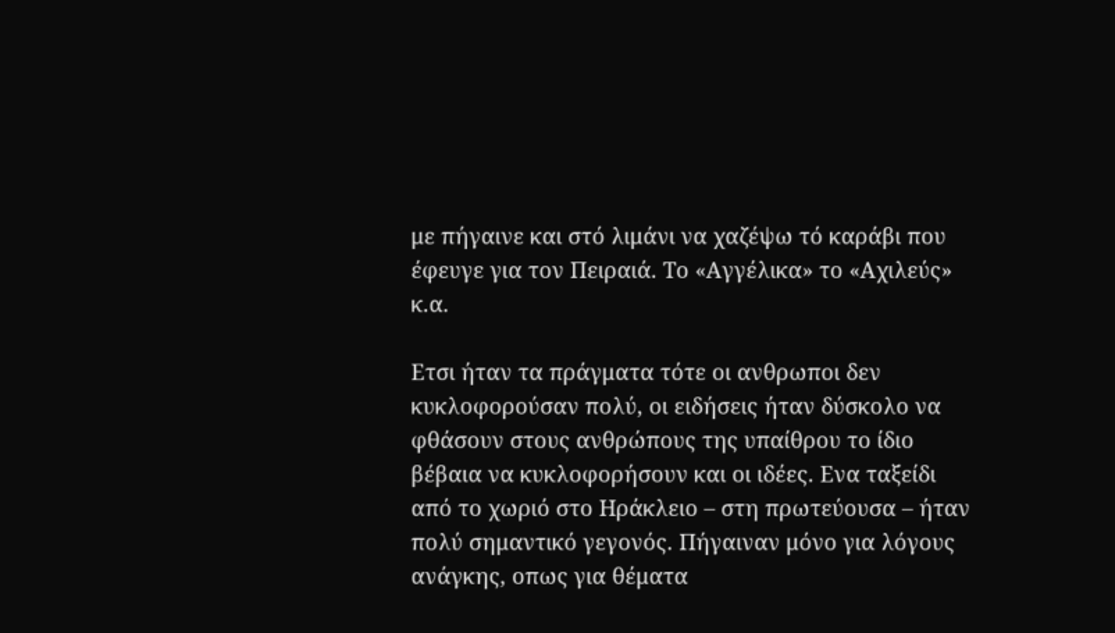με πήγαινε και στό λιμάνι να χαζέψω τό καράβι που έφευγε για τον Πειραιά. Το «Αγγέλικα» το «Αχιλεύς» κ.α.

Ετσι ήταν τα πράγματα τότε οι ανθρωποι δεν κυκλοφορούσαν πολύ, οι ειδήσεις ήταν δύσκολο να φθάσουν στους ανθρώπους της υπαίθρου το ίδιο βέβαια να κυκλοφορήσουν και οι ιδέες. Ενα ταξείδι από το χωριό στο Ηράκλειο – στη πρωτεύουσα – ήταν πολύ σημαντικό γεγονός. Πήγαιναν μόνο για λόγους ανάγκης, οπως για θέματα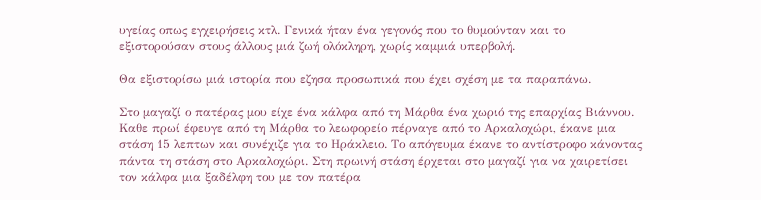υγείας οπως εγχειρήσεις κτλ. Γενικά ήταν ένα γεγονός που το θυμούνταν και το εξιστορούσαν στους άλλους μιά ζωή ολόκληρη, χωρίς καμμιά υπερβολή.

Θα εξιστορίσω μιά ιστορία που εζησα προσωπικά που έχει σχέση με τα παραπάνω.

Στο μαγαζί ο πατέρας μου είχε ένα κάλφα από τη Μάρθα ένα χωριό της επαρχίας Βιάννου. Καθε πρωί έφευγε από τη Μάρθα το λεωφορείο πέρναγε από το Αρκαλοχώρι, έκανε μια στάση 15 λεπτων και συνέχιζε για το Ηράκλειο. Το απόγευμα έκανε το αντίστροφο κάνοντας πάντα τη στάση στο Αρκαλοχώρι. Στη πρωινή στάση έρχεται στο μαγαζί για να χαιρετίσει τον κάλφα μια ξαδέλφη του με τον πατέρα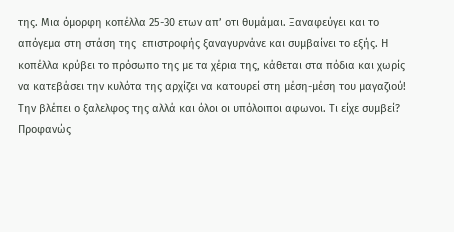της. Μια όμορφη κοπέλλα 25-30 ετων απ’ οτι θυμάμαι. Ξαναφεύγει και το απόγεμα στη στάση της  επιστροφής ξαναγυρνάνε και συμβαίνει το εξής. Η κοπέλλα κρύβει το πρόσωπο της με τα χέρια της, κάθεται στα πόδια και χωρίς να κατεβάσει την κυλότα της αρχίζει να κατουρεί στη μέση-μέση του μαγαζιού! Την βλέπει ο ξαλελφος της αλλά και όλοι οι υπόλοιποι αφωνοι. Τι είχε συμβεί? Προφανώς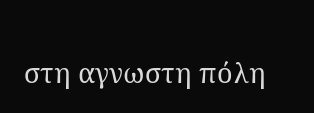στη αγνωστη πόλη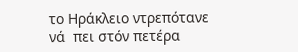το Ηράκλειο ντρεπότανε νά  πει στόν πετέρα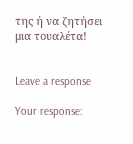της ή να ζητήσει μια τουαλέτα!


Leave a response

Your response: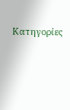Κατηγορίες